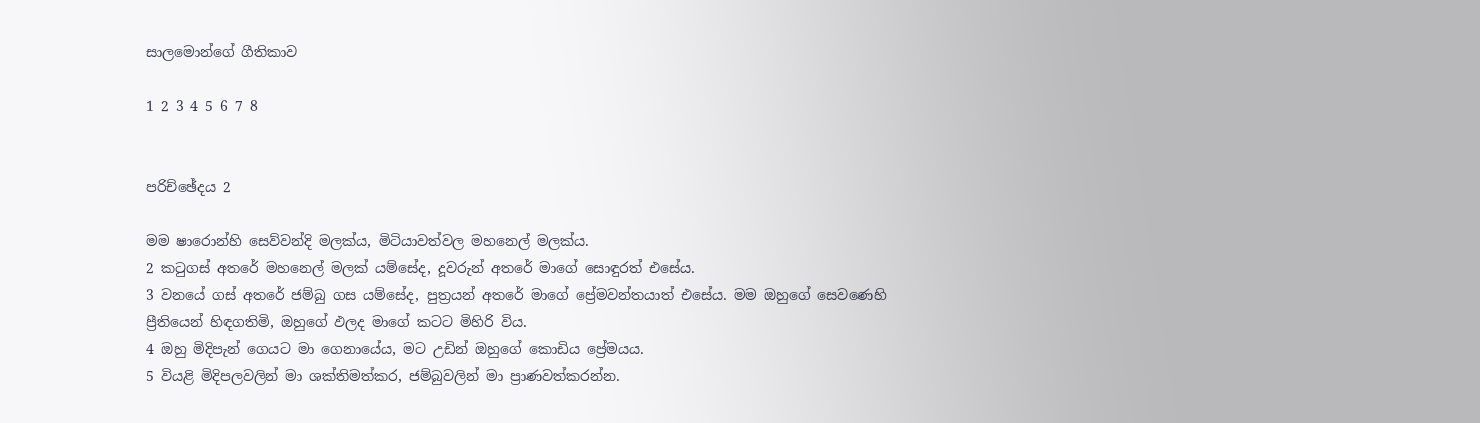සාලමොන්ගේ ගීතිකාව

1 2 3 4 5 6 7 8


පරිච්ඡේදය 2

මම ෂාරොන්හි සෙව්වන්දි මලක්ය, මිටියාවත්වල මහනෙල් මලක්ය.
2 කටුගස් අතරේ මහනෙල් මලක් යම්සේද, දූවරුන් අතරේ මාගේ සොඳුරත් එසේය.
3 වනයේ ගස් අතරේ ජම්බු ගස යම්සේද, පුත්‍රයන් අතරේ මාගේ ප්‍රේමවන්තයාත් එසේය. මම ඔහුගේ සෙවණෙහි ප්‍රීතියෙන් හිඳගතිමි, ඔහුගේ ඵලද මාගේ කටට මිහිරි විය.
4 ඔහු මිදිපැන් ගෙයට මා ගෙනායේය, මට උඩින් ඔහුගේ කොඩිය ප්‍රේමයය.
5 වියළි මිදිපලවලින් මා ශක්තිමත්කර, ජම්බුවලින් මා ප්‍රාණවත්කරන්න.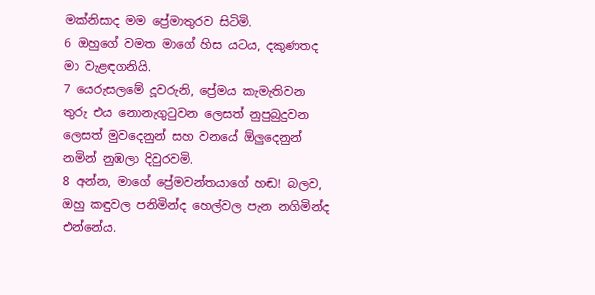මක්නිසාද මම ප්‍රේමාතුරව සිටිමි.
6 ඔහුගේ වමත මාගේ හිස යටය, දකුණතද මා වැළඳගනියි.
7 යෙරුසලමේ දූවරුනි, ප්‍රේමය කැමැතිවන තුරු එය නොනැගුටුවන ලෙසත් නුපුබුදුවන ලෙසත් මුවදෙනුන් සහ වනයේ ඕලුදෙනුන් නමින් නුඹලා දිවුරවමි.
8 අන්න, මාගේ ප්‍රේමවන්තයාගේ හඬ! බලව, ඔහු කඳුවල පනිමින්ද හෙල්වල පැන නගිමින්ද එන්නේය.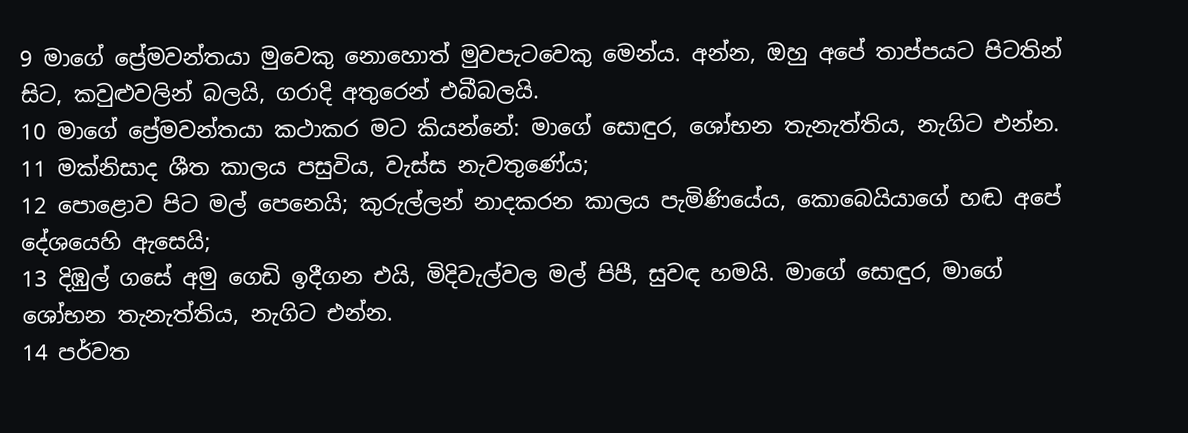9 මාගේ ප්‍රේමවන්තයා මුවෙකු නොහොත් මුවපැටවෙකු මෙන්ය. අන්න, ඔහු අපේ තාප්පයට පිටතින් සිට, කවුළුවලින් බලයි, ගරාදි අතුරෙන් එබීබලයි.
10 මාගේ ප්‍රේමවන්තයා කථාකර මට කියන්නේ: මාගේ සොඳුර, ශෝභන තැනැත්තිය, නැගිට එන්න.
11 මක්නිසාද ශීත කාලය පසුවිය, වැස්ස නැවතුණේය;
12 පොළොව පිට මල් පෙනෙයි; කුරුල්ලන් නාදකරන කාලය පැමිණියේය, කොබෙයියාගේ හඬ අපේ දේශයෙහි ඇසෙයි;
13 දිඹුල් ගසේ අමු ගෙඩි ඉදීගන එයි, මිදිවැල්වල මල් පිපී, සුවඳ හමයි. මාගේ සොඳුර, මාගේ ශෝභන තැනැත්තිය, නැගිට එන්න.
14 පර්වත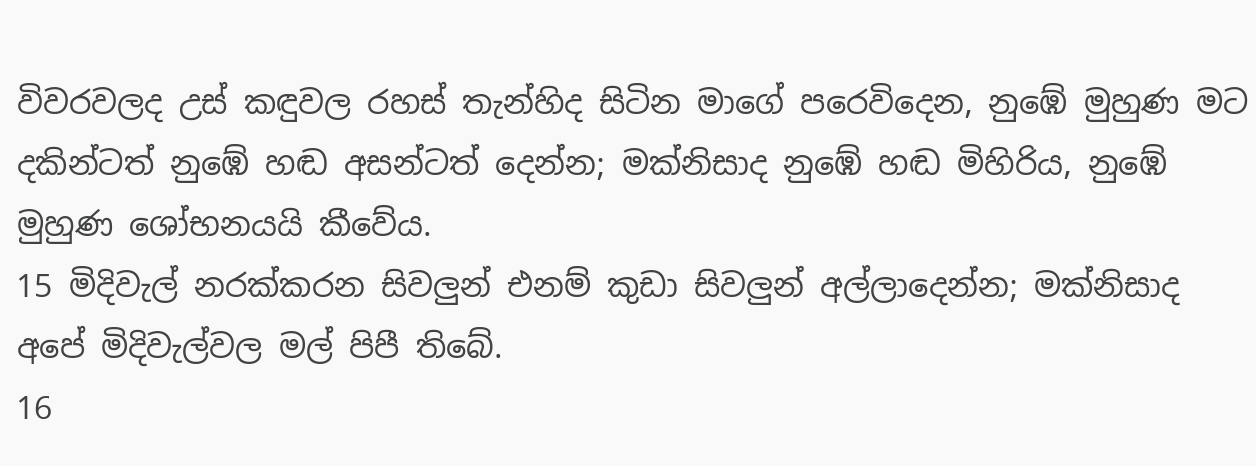විවරවලද උස් කඳුවල රහස් තැන්හිද සිටින මාගේ පරෙවිදෙන, නුඹේ මුහුණ මට දකින්ටත් නුඹේ හඬ අසන්ටත් දෙන්න; මක්නිසාද නුඹේ හඬ මිහිරිය, නුඹේ මුහුණ ශෝභනයයි කීවේය.
15 මිදිවැල් නරක්කරන සිවලුන් එනම් කුඩා සිවලුන් අල්ලාදෙන්න; මක්නිසාද අපේ මිදිවැල්වල මල් පිපී තිබේ.
16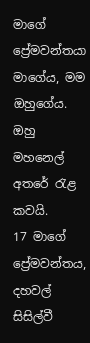මාගේ ප්‍රේමවන්තයා මාගේය, මම ඔහුගේය. ඔහු මහනෙල් අතරේ රැළ කවයි.
17 මාගේ ප්‍රේමවන්තය, දහවල් සිසිල්වී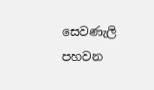සෙවණැලි පහවන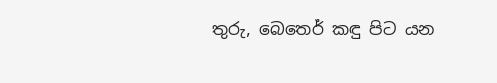තුරු, බෙතෙර් කඳු පිට යන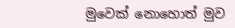මුවෙක් නොහොත් මුව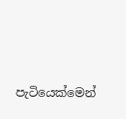පැටියෙක්මෙන්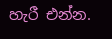හැරී එන්න.